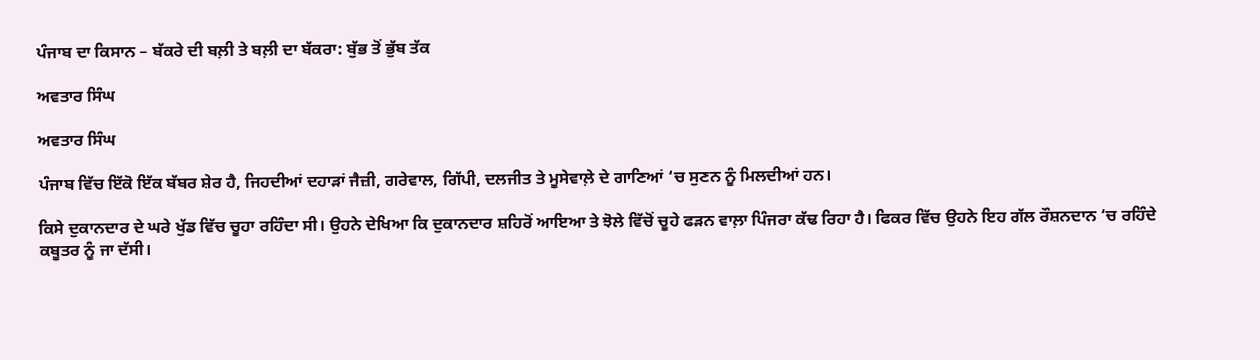ਪੰਜਾਬ ਦਾ ਕਿਸਾਨ – ਬੱਕਰੇ ਦੀ ਬਲ਼ੀ ਤੇ ਬਲ਼ੀ ਦਾ ਬੱਕਰਾ: ਬੁੱਭ ਤੋਂ ਭੁੱਬ ਤੱਕ

ਅਵਤਾਰ ਸਿੰਘ

ਅਵਤਾਰ ਸਿੰਘ

ਪੰਜਾਬ ਵਿੱਚ ਇੱਕੋ ਇੱਕ ਬੱਬਰ ਸ਼ੇਰ ਹੈ, ਜਿਹਦੀਆਂ ਦਹਾੜਾਂ ਜੈਜ਼ੀ, ਗਰੇਵਾਲ, ਗਿੱਪੀ, ਦਲਜੀਤ ਤੇ ਮੂਸੇਵਾਲ਼ੇ ਦੇ ਗਾਣਿਆਂ ‘ਚ ਸੁਣਨ ਨੂੰ ਮਿਲਦੀਆਂ ਹਨ।

ਕਿਸੇ ਦੁਕਾਨਦਾਰ ਦੇ ਘਰੇ ਖੁੱਡ ਵਿੱਚ ਚੂਹਾ ਰਹਿੰਦਾ ਸੀ। ਉਹਨੇ ਦੇਖਿਆ ਕਿ ਦੁਕਾਨਦਾਰ ਸ਼ਹਿਰੋਂ ਆਇਆ ਤੇ ਝੋਲੇ ਵਿੱਚੋਂ ਚੂਹੇ ਫੜਨ ਵਾਲ਼ਾ ਪਿੰਜਰਾ ਕੱਢ ਰਿਹਾ ਹੈ। ਫਿਕਰ ਵਿੱਚ ਉਹਨੇ ਇਹ ਗੱਲ ਰੌਸ਼ਨਦਾਨ ‘ਚ ਰਹਿੰਦੇ ਕਬੂਤਰ ਨੂੰ ਜਾ ਦੱਸੀ।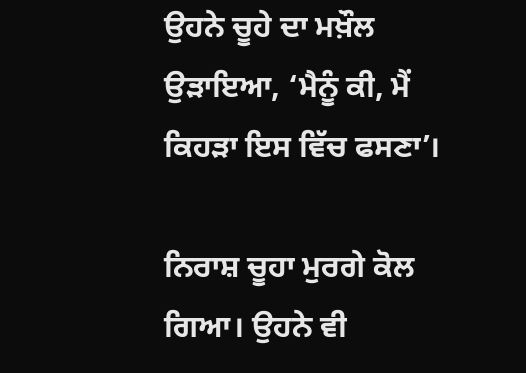ਉਹਨੇ ਚੂਹੇ ਦਾ ਮਖ਼ੌਲ ਉੜਾਇਆ, ‘ਮੈਨੂੰ ਕੀ, ਮੈਂ ਕਿਹੜਾ ਇਸ ਵਿੱਚ ਫਸਣਾ’।

ਨਿਰਾਸ਼ ਚੂਹਾ ਮੁਰਗੇ ਕੋਲ ਗਿਆ। ਉਹਨੇ ਵੀ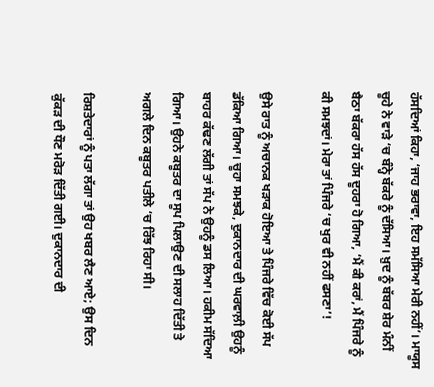ਹੱਸਦਿਆਂ ਕਿਹਾ, ‘ਜਾਹ ਭਰਾਵਾ, ਇਹ ਸਮੱਸਿਆ ਮੇਰੀ ਨਹੀਂ’। ਮਾਯੂਸ ਚੂਹੇ ਨੇ ਵਾੜੇ ‘ਚ ਬੰਨ੍ਹੇ ਬੱਕਰੇ ਨੂੰ ਦੱਸਿਆ। ਖ਼ੁਦ ਨੂੰ ਬੱਬਰ ਸ਼ੇਰ ਮੰਨੀਂ ਬੈਠਾ ਬੱਕਰਾ ਹੱਸ ਹੱਸ ਦੂਹਰਾ ਹੋ ਗਿਆ, ‘ਮੈਂ ਕੀ ਕਰਾਂ, ਮੈਂ ਪਿੰਜਰੇ ਨੂੰ ਕੀ ਸਮਝਦਾਂ। ਮੇਰਾ ਤਾਂ ਪਿੰਜਰੇ ‘ਚ ਖੁਰ ਵੀ ਨਹੀਂ ਫਸਣਾ’!

ਉਸੇ ਰਾਤ ਨੂੰ ਅਚਾਨਕ ਖੜਾਕ ਹੋਇਆ ਤੇ ਪਿੰਜਰੇ ਵਿੱਚ ਕੋਈ ਸੱਪ ਡੱਕਿਆ ਗਿਆ। ਚੂਹਾ ਸਮਝਕੇ, ਦੁਕਾਨਦਾਰ ਦੀ ਘਰਵਾਲ਼ੀ ਉਹਨੂੰ ਬਾਹਰ ਕੱਢਣ ਲੱਗੀ ਤਾਂ ਸੱਪ ਨੇ ਉਹਨੂੰ ਡਸ ਲਿਆ। ਹਕੀਮ ਸੱਦਿਆ ਗਿਆ। ਉਹਨੇ ਕਬੂਤਰ ਦਾ ਸੂਪ ਪਿਲਾਉਣ ਦੀ ਸਲਾਹ ਦਿੱਤੀ ਤੇ ਅਗਲੇ ਦਿਨ ਕਬੂਤਰ ਪਤੀਲੇ ‘ਚ ਰਿੱਝ ਰਿਹਾ ਸੀ।

ਰਿਸ਼ਤੇਦਾਰਾਂ ਨੂੰ ਪਤਾ ਲੱਗਾ ਤਾਂ ਉਹ ਖਬਰ ਲੈਣ ਆਏ; ਉਸ ਦਿਨ ਕੁੱਕੜ ਦੀ ਧੌਣ ਮਰੋੜ ਦਿੱਤੀ ਗਈ। ਦੁਕਾਨਦਾਰ ਦੀ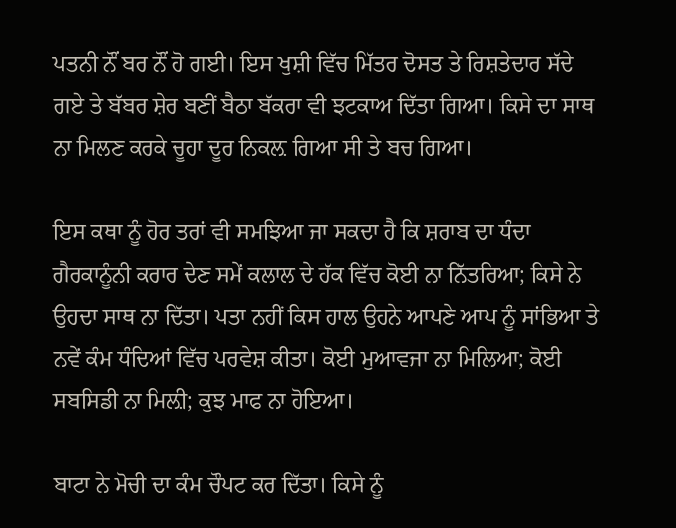ਪਤਨੀ ਨੌਂ ਬਰ ਨੌਂ ਹੋ ਗਈ। ਇਸ ਖੁਸ਼ੀ ਵਿੱਚ ਮਿੱਤਰ ਦੋਸਤ ਤੇ ਰਿਸ਼ਤੇਦਾਰ ਸੱਦੇ ਗਏ ਤੇ ਬੱਬਰ ਸ਼ੇਰ ਬਣੀਂ ਬੈਠਾ ਬੱਕਰਾ ਵੀ ਝਟਕਾਅ ਦਿੱਤਾ ਗਿਆ। ਕਿਸੇ ਦਾ ਸਾਥ ਨਾ ਮਿਲਣ ਕਰਕੇ ਚੂਹਾ ਦੂਰ ਨਿਕਲ਼ ਗਿਆ ਸੀ ਤੇ ਬਚ ਗਿਆ।

ਇਸ ਕਥਾ ਨੂੰ ਹੋਰ ਤਰਾਂ ਵੀ ਸਮਝਿਆ ਜਾ ਸਕਦਾ ਹੈ ਕਿ ਸ਼ਰਾਬ ਦਾ ਧੰਦਾ ਗੈਰਕਾਨੂੰਨੀ ਕਰਾਰ ਦੇਣ ਸਮੇਂ ਕਲਾਲ ਦੇ ਹੱਕ ਵਿੱਚ ਕੋਈ ਨਾ ਨਿੱਤਰਿਆ; ਕਿਸੇ ਨੇ ਉਹਦਾ ਸਾਥ ਨਾ ਦਿੱਤਾ। ਪਤਾ ਨਹੀਂ ਕਿਸ ਹਾਲ ਉਹਨੇ ਆਪਣੇ ਆਪ ਨੂੰ ਸਾਂਭਿਆ ਤੇ ਨਵੇਂ ਕੰਮ ਧੰਦਿਆਂ ਵਿੱਚ ਪਰਵੇਸ਼ ਕੀਤਾ। ਕੋਈ ਮੁਆਵਜਾ ਨਾ ਮਿਲਿਆ; ਕੋਈ ਸਬਸਿਡੀ ਨਾ ਮਿਲ਼ੀ; ਕੁਝ ਮਾਫ ਨਾ ਹੋਇਆ।

ਬਾਟਾ ਨੇ ਮੋਚੀ ਦਾ ਕੰਮ ਚੌਪਟ ਕਰ ਦਿੱਤਾ। ਕਿਸੇ ਨੂੰ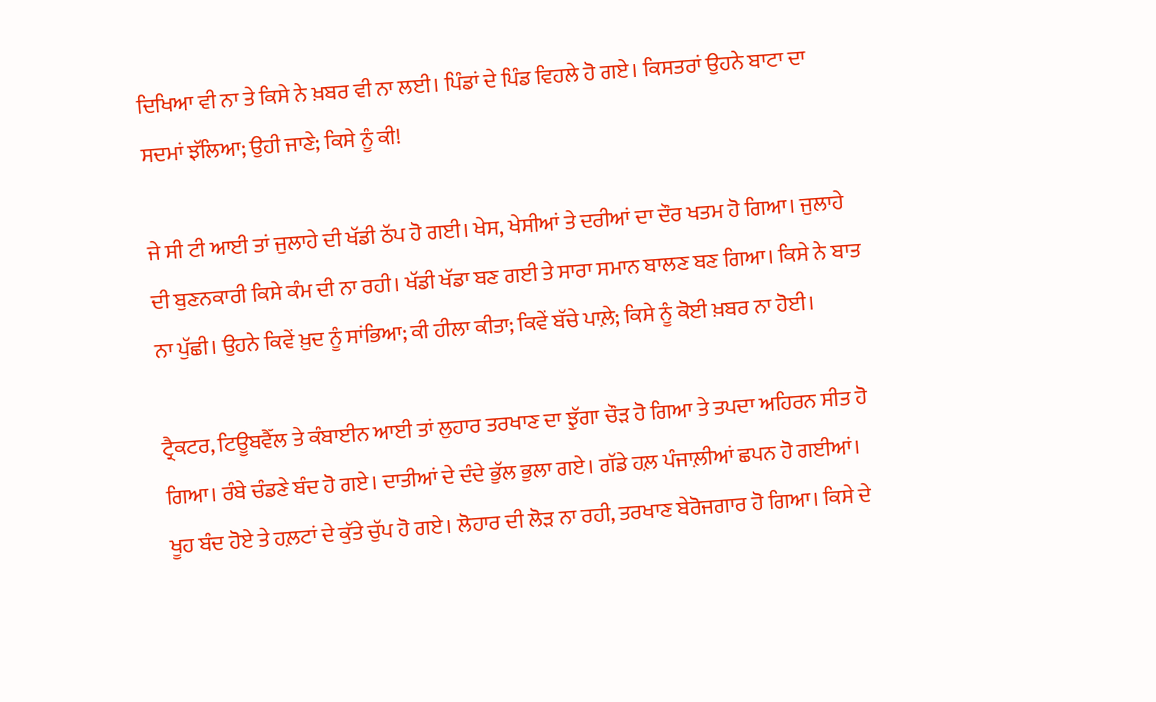ਦਿਖਿਆ ਵੀ ਨਾ ਤੇ ਕਿਸੇ ਨੇ ਖ਼ਬਰ ਵੀ ਨਾ ਲਈ। ਪਿੰਡਾਂ ਦੇ ਪਿੰਡ ਵਿਹਲੇ ਹੋ ਗਏ। ਕਿਸਤਰਾਂ ਉਹਨੇ ਬਾਟਾ ਦਾ ਸਦਮਾਂ ਝੱਲਿਆ; ਉਹੀ ਜਾਣੇ; ਕਿਸੇ ਨੂੰ ਕੀ!

ਜੇ ਸੀ ਟੀ ਆਈ ਤਾਂ ਜੁਲਾਹੇ ਦੀ ਖੱਡੀ ਠੱਪ ਹੋ ਗਈ। ਖੇਸ, ਖੇਸੀਆਂ ਤੇ ਦਰੀਆਂ ਦਾ ਦੌਰ ਖਤਮ ਹੋ ਗਿਆ। ਜੁਲਾਹੇ ਦੀ ਬੁਣਨਕਾਰੀ ਕਿਸੇ ਕੰਮ ਦੀ ਨਾ ਰਹੀ। ਖੱਡੀ ਖੱਡਾ ਬਣ ਗਈ ਤੇ ਸਾਰਾ ਸਮਾਨ ਬਾਲਣ ਬਣ ਗਿਆ। ਕਿਸੇ ਨੇ ਬਾਤ ਨਾ ਪੁੱਛੀ। ਉਹਨੇ ਕਿਵੇਂ ਖ਼ੁਦ ਨੂੰ ਸਾਂਭਿਆ; ਕੀ ਹੀਲਾ ਕੀਤਾ; ਕਿਵੇਂ ਬੱਚੇ ਪਾਲ਼ੇ; ਕਿਸੇ ਨੂੰ ਕੋਈ ਖ਼ਬਰ ਨਾ ਹੋਈ।

ਟ੍ਰੈਕਟਰ, ਟਿਊਬਵੈੱਲ ਤੇ ਕੰਬਾਈਨ ਆਈ ਤਾਂ ਲੁਹਾਰ ਤਰਖਾਣ ਦਾ ਝੁੱਗਾ ਚੌੜ ਹੋ ਗਿਆ ਤੇ ਤਪਦਾ ਅਹਿਰਨ ਸੀਤ ਹੋ ਗਿਆ। ਰੰਬੇ ਚੰਡਣੇ ਬੰਦ ਹੋ ਗਏ। ਦਾਤੀਆਂ ਦੇ ਦੰਦੇ ਭੁੱਲ ਭੁਲਾ ਗਏ। ਗੱਡੇ ਹਲ਼ ਪੰਜਾਲ਼ੀਆਂ ਛਪਨ ਹੋ ਗਈਆਂ। ਖੂਹ ਬੰਦ ਹੋਏ ਤੇ ਹਲ਼ਟਾਂ ਦੇ ਕੁੱਤੇ ਚੁੱਪ ਹੋ ਗਏ। ਲੋਹਾਰ ਦੀ ਲੋੜ ਨਾ ਰਹੀ, ਤਰਖਾਣ ਬੇਰੋਜਗਾਰ ਹੋ ਗਿਆ। ਕਿਸੇ ਦੇ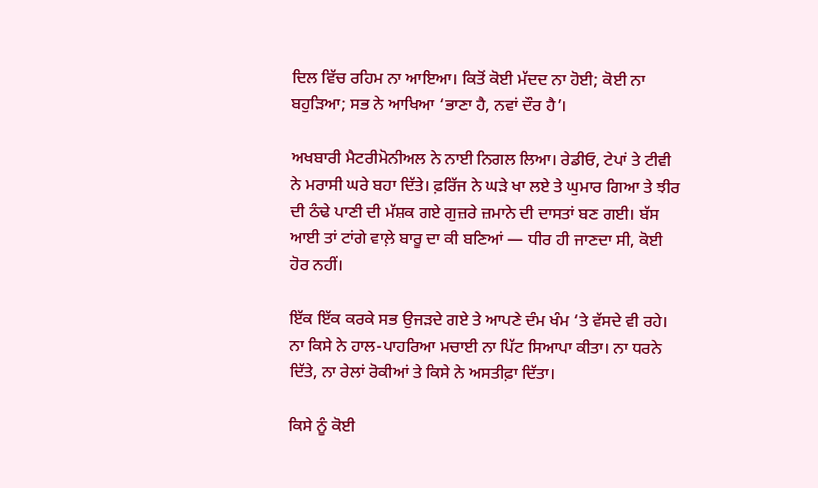ਦਿਲ ਵਿੱਚ ਰਹਿਮ ਨਾ ਆਇਆ। ਕਿਤੋਂ ਕੋਈ ਮੱਦਦ ਨਾ ਹੋਈ; ਕੋਈ ਨਾ ਬਹੁੜਿਆ; ਸਭ ਨੇ ਆਖਿਆ ‘ਭਾਣਾ ਹੈ, ਨਵਾਂ ਦੌਰ ਹੈ’।

ਅਖਬਾਰੀ ਮੈਟਰੀਮੋਨੀਅਲ ਨੇ ਨਾਈ ਨਿਗਲ ਲਿਆ। ਰੇਡੀਓ, ਟੇਪਾਂ ਤੇ ਟੀਵੀ ਨੇ ਮਰਾਸੀ ਘਰੇ ਬਹਾ ਦਿੱਤੇ। ਫ਼ਰਿੱਜ ਨੇ ਘੜੇ ਖਾ ਲਏ ਤੇ ਘੁਮਾਰ ਗਿਆ ਤੇ ਝੀਰ ਦੀ ਠੰਢੇ ਪਾਣੀ ਦੀ ਮੱਸ਼ਕ ਗਏ ਗੁਜ਼ਰੇ ਜ਼ਮਾਨੇ ਦੀ ਦਾਸਤਾਂ ਬਣ ਗਈ। ਬੱਸ ਆਈ ਤਾਂ ਟਾਂਗੇ ਵਾਲ਼ੇ ਬਾਰੂ ਦਾ ਕੀ ਬਣਿਆਂ — ਧੀਰ ਹੀ ਜਾਣਦਾ ਸੀ, ਕੋਈ ਹੋਰ ਨਹੀਂ।

ਇੱਕ ਇੱਕ ਕਰਕੇ ਸਭ ਉਜੜਦੇ ਗਏ ਤੇ ਆਪਣੇ ਦੰਮ ਖੰਮ ‘ਤੇ ਵੱਸਦੇ ਵੀ ਰਹੇ। ਨਾ ਕਿਸੇ ਨੇ ਹਾਲ-ਪਾਹਰਿਆ ਮਚਾਈ ਨਾ ਪਿੱਟ ਸਿਆਪਾ ਕੀਤਾ। ਨਾ ਧਰਨੇ ਦਿੱਤੇ, ਨਾ ਰੇਲਾਂ ਰੋਕੀਆਂ ਤੇ ਕਿਸੇ ਨੇ ਅਸਤੀਫ਼ਾ ਦਿੱਤਾ।

ਕਿਸੇ ਨੂੰ ਕੋਈ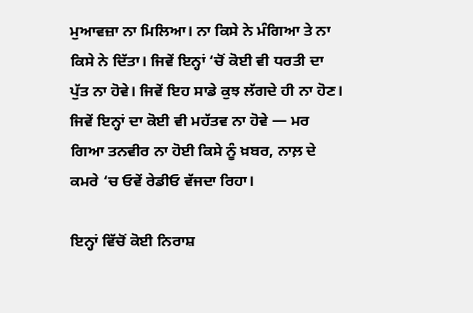ਮੁਆਵਜ਼ਾ ਨਾ ਮਿਲਿਆ। ਨਾ ਕਿਸੇ ਨੇ ਮੰਗਿਆ ਤੇ ਨਾ ਕਿਸੇ ਨੇ ਦਿੱਤਾ। ਜਿਵੇਂ ਇਨ੍ਹਾਂ ‘ਚੋਂ ਕੋਈ ਵੀ ਧਰਤੀ ਦਾ ਪੁੱਤ ਨਾ ਹੋਵੇ। ਜਿਵੇਂ ਇਹ ਸਾਡੇ ਕੁਝ ਲੱਗਦੇ ਹੀ ਨਾ ਹੋਣ। ਜਿਵੇਂ ਇਨ੍ਹਾਂ ਦਾ ਕੋਈ ਵੀ ਮਹੱਤਵ ਨਾ ਹੋਵੇ — ਮਰ ਗਿਆ ਤਨਵੀਰ ਨਾ ਹੋਈ ਕਿਸੇ ਨੂੰ ਖ਼ਬਰ, ਨਾਲ਼ ਦੇ ਕਮਰੇ ‘ਚ ਓਵੇਂ ਰੇਡੀਓ ਵੱਜਦਾ ਰਿਹਾ।

ਇਨ੍ਹਾਂ ਵਿੱਚੋਂ ਕੋਈ ਨਿਰਾਸ਼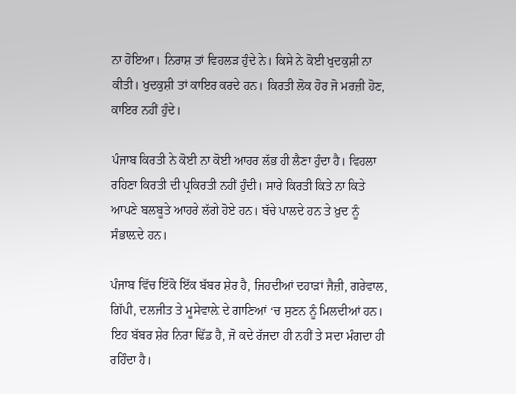ਨਾ ਹੋਇਆ। ਨਿਰਾਸ਼ ਤਾਂ ਵਿਹਲੜ ਹੁੰਦੇ ਨੇ। ਕਿਸੇ ਨੇ ਕੋਈ ਖੁਦਕੁਸ਼ੀ ਨਾ ਕੀਤੀ। ਖੁਦਕੁਸ਼ੀ ਤਾਂ ਕਾਇਰ ਕਰਦੇ ਹਨ। ਕਿਰਤੀ ਲੋਕ ਹੋਰ ਜੋ ਮਰਜ਼ੀ ਹੋਣ, ਕਾਇਰ ਨਹੀਂ ਹੁੰਦੇ।

ਪੰਜਾਬ ਕਿਰਤੀ ਨੇ ਕੋਈ ਨਾ ਕੋਈ ਆਹਰ ਲੱਭ ਹੀ ਲੈਣਾ ਹੁੰਦਾ ਹੈ। ਵਿਹਲਾ ਰਹਿਣਾ ਕਿਰਤੀ ਦੀ ਪ੍ਰਕਿਰਤੀ ਨਹੀਂ ਹੁੰਦੀ। ਸਾਰੇ ਕਿਰਤੀ ਕਿਤੇ ਨਾ ਕਿਤੇ ਆਪਣੇ ਬਲਬੂਤੇ ਆਹਰੇ ਲੱਗੇ ਹੋਏ ਹਨ। ਬੱਚੇ ਪਾਲਦੇ ਹਨ ਤੇ ਖ਼ੁਦ ਨੂੰ ਸੰਭਾਲ਼ਦੇ ਹਨ।

ਪੰਜਾਬ ਵਿੱਚ ਇੱਕੋ ਇੱਕ ਬੱਬਰ ਸ਼ੇਰ ਹੈ, ਜਿਹਦੀਆਂ ਦਹਾੜਾਂ ਜੈਜ਼ੀ, ਗਰੇਵਾਲ, ਗਿੱਪੀ, ਦਲਜੀਤ ਤੇ ਮੂਸੇਵਾਲ਼ੇ ਦੇ ਗਾਣਿਆਂ ‘ਚ ਸੁਣਨ ਨੂੰ ਮਿਲਦੀਆਂ ਹਨ। ਇਹ ਬੱਬਰ ਸ਼ੇਰ ਨਿਰਾ ਢਿੱਡ ਹੈ, ਜੋ ਕਦੇ ਰੱਜਦਾ ਹੀ ਨਹੀਂ ਤੇ ਸਦਾ ਮੰਗਦਾ ਹੀ ਰਹਿੰਦਾ ਹੈ।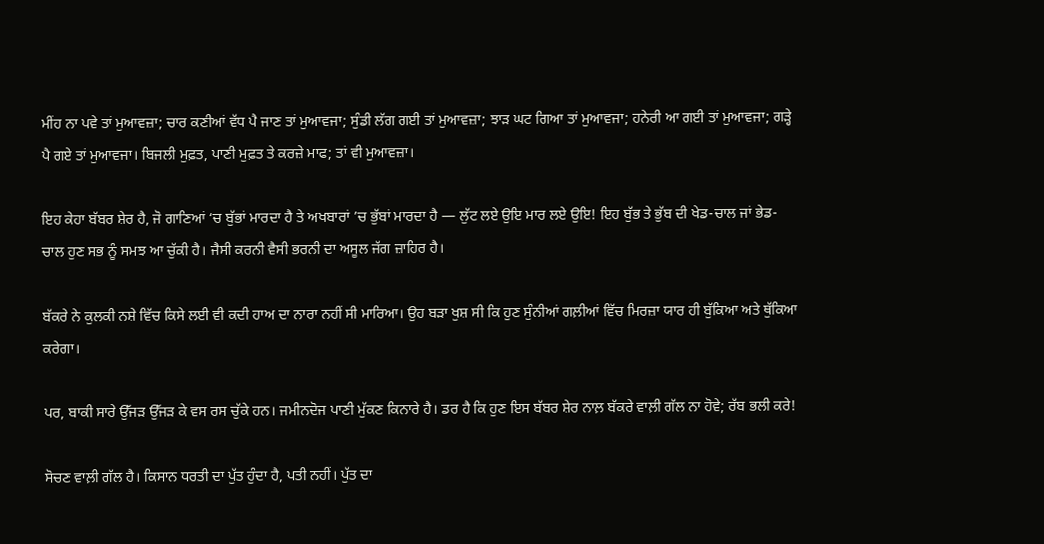ਮੀਂਹ ਨਾ ਪਵੇ ਤਾਂ ਮੁਆਵਜ਼ਾ; ਚਾਰ ਕਣੀਆਂ ਵੱਧ ਪੈ ਜਾਣ ਤਾਂ ਮੁਆਵਜਾ; ਸੁੰਡੀ ਲੱਗ ਗਈ ਤਾਂ ਮੁਆਵਜ਼ਾ; ਝਾੜ ਘਟ ਗਿਆ ਤਾਂ ਮੁਆਵਜਾ; ਹਨੇਰੀ ਆ ਗਈ ਤਾਂ ਮੁਆਵਜਾ; ਗੜ੍ਹੇ ਪੈ ਗਏ ਤਾਂ ਮੁਆਵਜਾ। ਬਿਜਲੀ ਮੁਫ਼ਤ, ਪਾਣੀ ਮੁਫ਼ਤ ਤੇ ਕਰਜ਼ੇ ਮਾਫ; ਤਾਂ ਵੀ ਮੁਆਵਜ਼ਾ।

ਇਹ ਕੇਹਾ ਬੱਬਰ ਸ਼ੇਰ ਹੈ, ਜੋ ਗਾਣਿਆਂ ‘ਚ ਬੁੱਭਾਂ ਮਾਰਦਾ ਹੈ ਤੇ ਅਖਬਾਰਾਂ ’ਚ ਭੁੱਬਾਂ ਮਾਰਦਾ ਹੈ — ਲੁੱਟ ਲਏ ਉਇ ਮਾਰ ਲਏ ਉਇ! ਇਹ ਬੁੱਭ ਤੇ ਭੁੱਬ ਦੀ ਖੇਡ-ਚਾਲ ਜਾਂ ਭੇਡ-ਚਾਲ ਹੁਣ ਸਭ ਨੂੰ ਸਮਝ ਆ ਚੁੱਕੀ ਹੈ। ਜੈਸੀ ਕਰਨੀ ਵੈਸੀ ਭਰਨੀ ਦਾ ਅਸੂਲ ਜੱਗ ਜ਼ਾਹਿਰ ਹੈ।

ਬੱਕਰੇ ਨੇ ਕੁਲਕੀ ਨਸ਼ੇ ਵਿੱਚ ਕਿਸੇ ਲਈ ਵੀ ਕਦੀ ਹਾਅ ਦਾ ਨਾਰਾ ਨਹੀਂ ਸੀ ਮਾਰਿਆ। ਉਹ ਬੜਾ ਖੁਸ਼ ਸੀ ਕਿ ਹੁਣ ਸੁੰਨੀਆਂ ਗਲ਼ੀਆਂ ਵਿੱਚ ਮਿਰਜ਼ਾ ਯਾਰ ਹੀ ਬੁੱਕਿਆ ਅਤੇ ਥੁੱਕਿਆ ਕਰੇਗਾ।

ਪਰ, ਬਾਕੀ ਸਾਰੇ ਉੱਜੜ ਉੱਜੜ ਕੇ ਵਸ ਰਸ ਚੁੱਕੇ ਹਨ। ਜਮੀਨਦੋਜ ਪਾਣੀ ਮੁੱਕਣ ਕਿਨਾਰੇ ਹੈ। ਡਰ ਹੈ ਕਿ ਹੁਣ ਇਸ ਬੱਬਰ ਸ਼ੇਰ ਨਾਲ਼ ਬੱਕਰੇ ਵਾਲ਼ੀ ਗੱਲ ਨਾ ਹੋਵੇ; ਰੱਬ ਭਲੀ ਕਰੇ!

ਸੋਚਣ ਵਾਲ਼ੀ ਗੱਲ ਹੈ। ਕਿਸਾਨ ਧਰਤੀ ਦਾ ਪੁੱਤ ਹੁੰਦਾ ਹੈ, ਪਤੀ ਨਹੀਂ। ਪੁੱਤ ਦਾ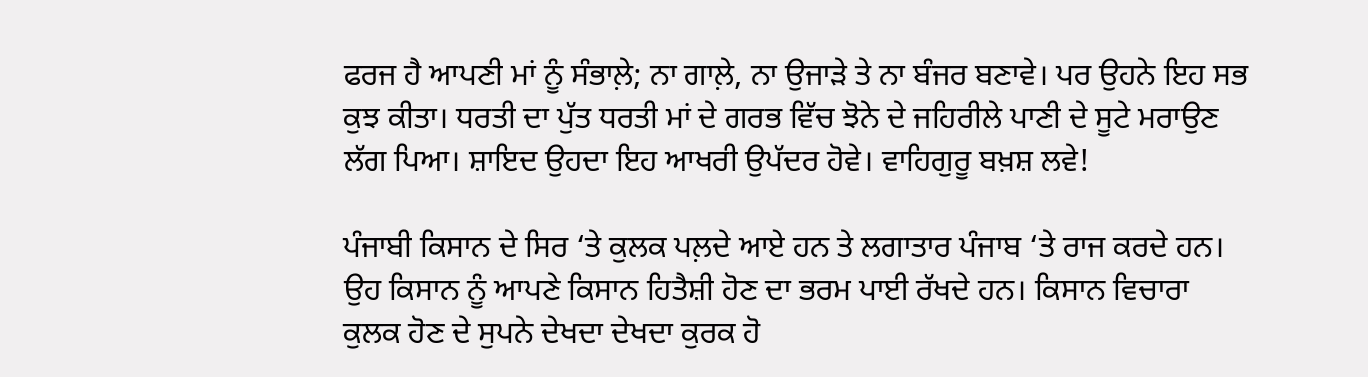ਫਰਜ ਹੈ ਆਪਣੀ ਮਾਂ ਨੂੰ ਸੰਭਾਲ਼ੇ; ਨਾ ਗਾਲ਼ੇ, ਨਾ ਉਜਾੜੇ ਤੇ ਨਾ ਬੰਜਰ ਬਣਾਵੇ। ਪਰ ਉਹਨੇ ਇਹ ਸਭ ਕੁਝ ਕੀਤਾ। ਧਰਤੀ ਦਾ ਪੁੱਤ ਧਰਤੀ ਮਾਂ ਦੇ ਗਰਭ ਵਿੱਚ ਝੋਨੇ ਦੇ ਜਹਿਰੀਲੇ ਪਾਣੀ ਦੇ ਸੂਟੇ ਮਰਾਉਣ ਲੱਗ ਪਿਆ। ਸ਼ਾਇਦ ਉਹਦਾ ਇਹ ਆਖਰੀ ਉਪੱਦਰ ਹੋਵੇ। ਵਾਹਿਗੁਰੂ ਬਖ਼ਸ਼ ਲਵੇ!

ਪੰਜਾਬੀ ਕਿਸਾਨ ਦੇ ਸਿਰ ‘ਤੇ ਕੁਲਕ ਪਲ਼ਦੇ ਆਏ ਹਨ ਤੇ ਲਗਾਤਾਰ ਪੰਜਾਬ ‘ਤੇ ਰਾਜ ਕਰਦੇ ਹਨ। ਉਹ ਕਿਸਾਨ ਨੂੰ ਆਪਣੇ ਕਿਸਾਨ ਹਿਤੈਸ਼ੀ ਹੋਣ ਦਾ ਭਰਮ ਪਾਈ ਰੱਖਦੇ ਹਨ। ਕਿਸਾਨ ਵਿਚਾਰਾ ਕੁਲਕ ਹੋਣ ਦੇ ਸੁਪਨੇ ਦੇਖਦਾ ਦੇਖਦਾ ਕੁਰਕ ਹੋ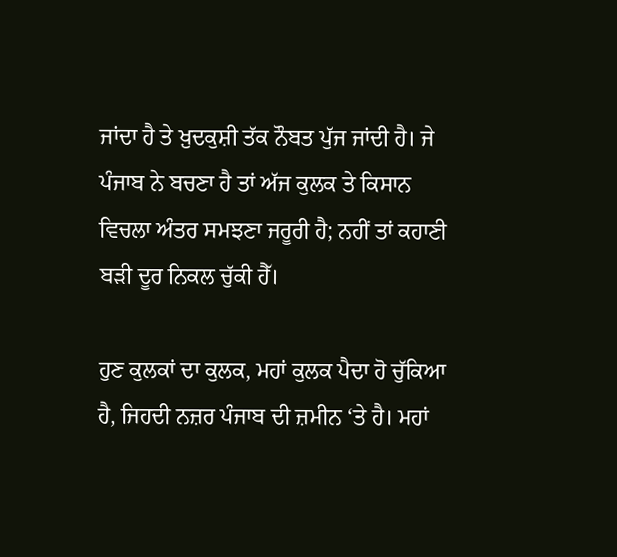ਜਾਂਦਾ ਹੈ ਤੇ ਖ਼ੁਦਕੁਸ਼ੀ ਤੱਕ ਨੌਬਤ ਪੁੱਜ ਜਾਂਦੀ ਹੈ। ਜੇ ਪੰਜਾਬ ਨੇ ਬਚਣਾ ਹੈ ਤਾਂ ਅੱਜ ਕੁਲਕ ਤੇ ਕਿਸਾਨ ਵਿਚਲਾ ਅੰਤਰ ਸਮਝਣਾ ਜਰੂਰੀ ਹੈ; ਨਹੀਂ ਤਾਂ ਕਹਾਣੀ ਬੜੀ ਦੂਰ ਨਿਕਲ ਚੁੱਕੀ ਹੈੱ।

ਹੁਣ ਕੁਲਕਾਂ ਦਾ ਕੁਲਕ, ਮਹਾਂ ਕੁਲਕ ਪੈਦਾ ਹੋ ਚੁੱਕਿਆ ਹੈ, ਜਿਹਦੀ ਨਜ਼ਰ ਪੰਜਾਬ ਦੀ ਜ਼ਮੀਨ ‘ਤੇ ਹੈ। ਮਹਾਂ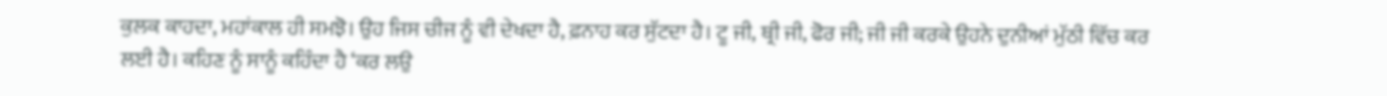ਕੁਲਕ ਕਾਹਦਾ, ਮਹਾਂਕਾਲ ਹੀ ਸਮਝੋ। ਉਹ ਜਿਸ ਚੀਜ ਨੂੰ ਵੀ ਦੇਖਦਾ ਹੈ, ਫ਼ਨਾਹ ਕਰ ਸੁੱਟਦਾ ਹੈ। ਟੂ ਜੀ, ਥ੍ਰੀ ਜੀ, ਫੋਰ ਜੀ; ਜੀ ਜੀ ਕਰਕੇ ਉਹਨੇ ਦੁਨੀਆਂ ਮੁੱਠੀ ਵਿੱਚ ਕਰ ਲਈ ਹੈ। ਕਹਿਣ ਨੂੰ ਸਾਨੂੰ ਕਹਿੰਦਾ ਹੈ ‘ਕਰ ਲਉ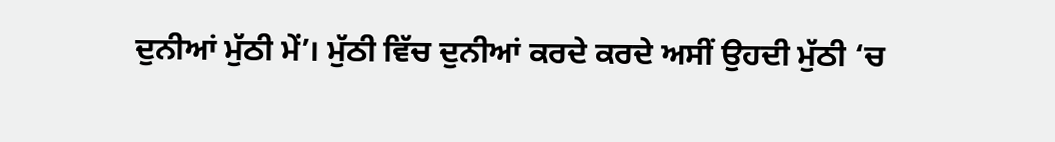ਦੁਨੀਆਂ ਮੁੱਠੀ ਮੇਂ’। ਮੁੱਠੀ ਵਿੱਚ ਦੁਨੀਆਂ ਕਰਦੇ ਕਰਦੇ ਅਸੀਂ ਉਹਦੀ ਮੁੱਠੀ ‘ਚ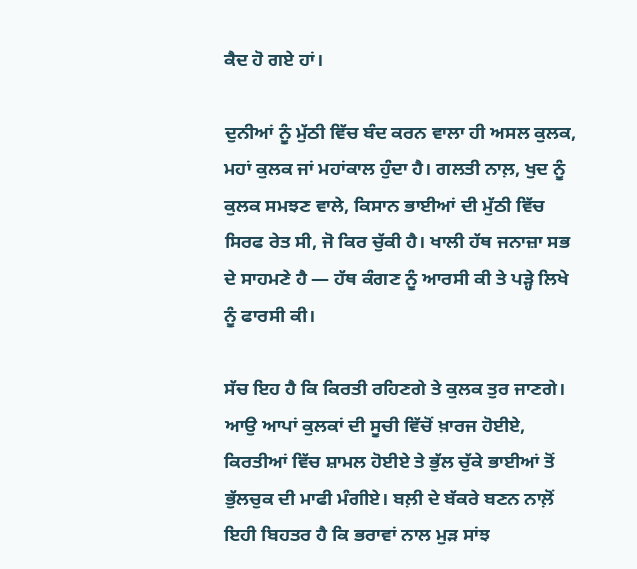ਕੈਦ ਹੋ ਗਏ ਹਾਂ।

ਦੁਨੀਆਂ ਨੂੰ ਮੁੱਠੀ ਵਿੱਚ ਬੰਦ ਕਰਨ ਵਾਲਾ ਹੀ ਅਸਲ ਕੁਲਕ, ਮਹਾਂ ਕੁਲਕ ਜਾਂ ਮਹਾਂਕਾਲ ਹੁੰਦਾ ਹੈ। ਗਲਤੀ ਨਾਲ਼, ਖੁਦ ਨੂੰ ਕੁਲਕ ਸਮਝਣ ਵਾਲੇ, ਕਿਸਾਨ ਭਾਈਆਂ ਦੀ ਮੁੱਠੀ ਵਿੱਚ ਸਿਰਫ ਰੇਤ ਸੀ, ਜੋ ਕਿਰ ਚੁੱਕੀ ਹੈ। ਖਾਲੀ ਹੱਥ ਜਨਾਜ਼ਾ ਸਭ ਦੇ ਸਾਹਮਣੇ ਹੈ — ਹੱਥ ਕੰਗਣ ਨੂੰ ਆਰਸੀ ਕੀ ਤੇ ਪੜ੍ਹੇ ਲਿਖੇ ਨੂੰ ਫਾਰਸੀ ਕੀ।

ਸੱਚ ਇਹ ਹੈ ਕਿ ਕਿਰਤੀ ਰਹਿਣਗੇ ਤੇ ਕੁਲਕ ਤੁਰ ਜਾਣਗੇ। ਆਉ ਆਪਾਂ ਕੁਲਕਾਂ ਦੀ ਸੂਚੀ ਵਿੱਚੋਂ ਖ਼ਾਰਜ ਹੋਈਏ, ਕਿਰਤੀਆਂ ਵਿੱਚ ਸ਼ਾਮਲ ਹੋਈਏ ਤੇ ਭੁੱਲ ਚੁੱਕੇ ਭਾਈਆਂ ਤੋਂ ਭੁੱਲਚੁਕ ਦੀ ਮਾਫੀ ਮੰਗੀਏ। ਬਲ਼ੀ ਦੇ ਬੱਕਰੇ ਬਣਨ ਨਾਲ਼ੋਂ ਇਹੀ ਬਿਹਤਰ ਹੈ ਕਿ ਭਰਾਵਾਂ ਨਾਲ ਮੁੜ ਸਾਂਝ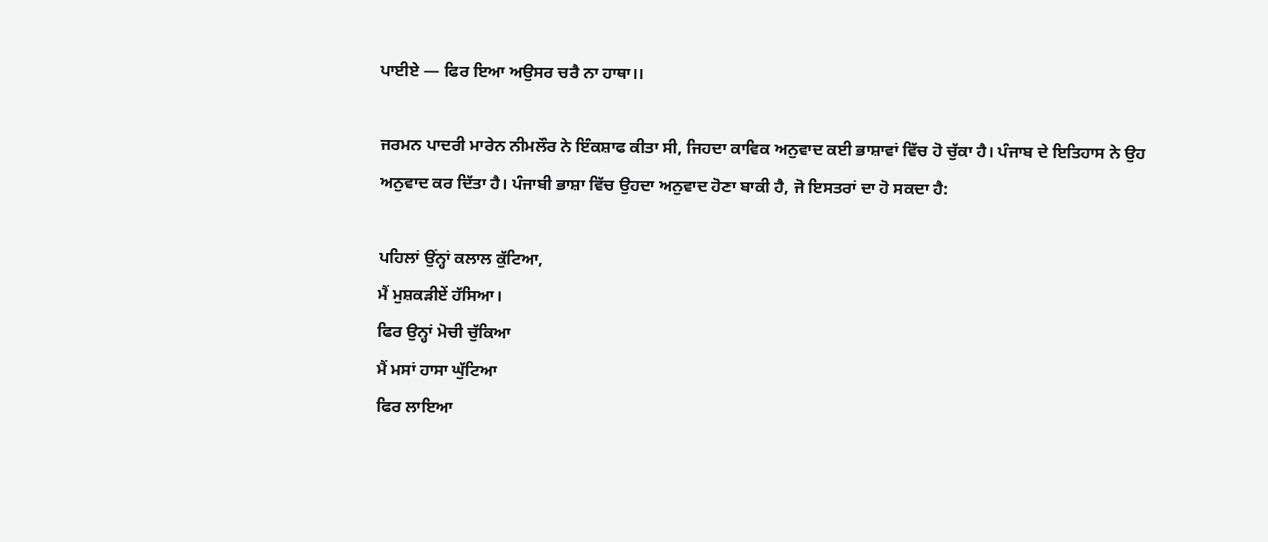ਪਾਈਏ — ਫਿਰ ਇਆ ਅਉਸਰ ਚਰੈ ਨਾ ਹਾਥਾ।।

ਜਰਮਨ ਪਾਦਰੀ ਮਾਰੇਨ ਨੀਮਲੌਰ ਨੇ ਇੰਕਸ਼ਾਫ ਕੀਤਾ ਸੀ, ਜਿਹਦਾ ਕਾਵਿਕ ਅਨੁਵਾਦ ਕਈ ਭਾਸ਼ਾਵਾਂ ਵਿੱਚ ਹੋ ਚੁੱਕਾ ਹੈ। ਪੰਜਾਬ ਦੇ ਇਤਿਹਾਸ ਨੇ ਉਹ ਅਨੁਵਾਦ ਕਰ ਦਿੱਤਾ ਹੈ। ਪੰਜਾਬੀ ਭਾਸ਼ਾ ਵਿੱਚ ਉਹਦਾ ਅਨੁਵਾਦ ਹੋਣਾ ਬਾਕੀ ਹੈ, ਜੋ ਇਸਤਰਾਂ ਦਾ ਹੋ ਸਕਦਾ ਹੈ:

ਪਹਿਲਾਂ ਉਂਨ੍ਹਾਂ ਕਲਾਲ ਕੁੱਟਿਆ,
ਮੈਂ ਮੁਸ਼ਕੜੀਏਂ ਹੱਸਿਆ।
ਫਿਰ ਉਨ੍ਹਾਂ ਮੋਚੀ ਚੁੱਕਿਆ
ਮੈਂ ਮਸਾਂ ਹਾਸਾ ਘੁੱਟਿਆ
ਫਿਰ ਲਾਇਆ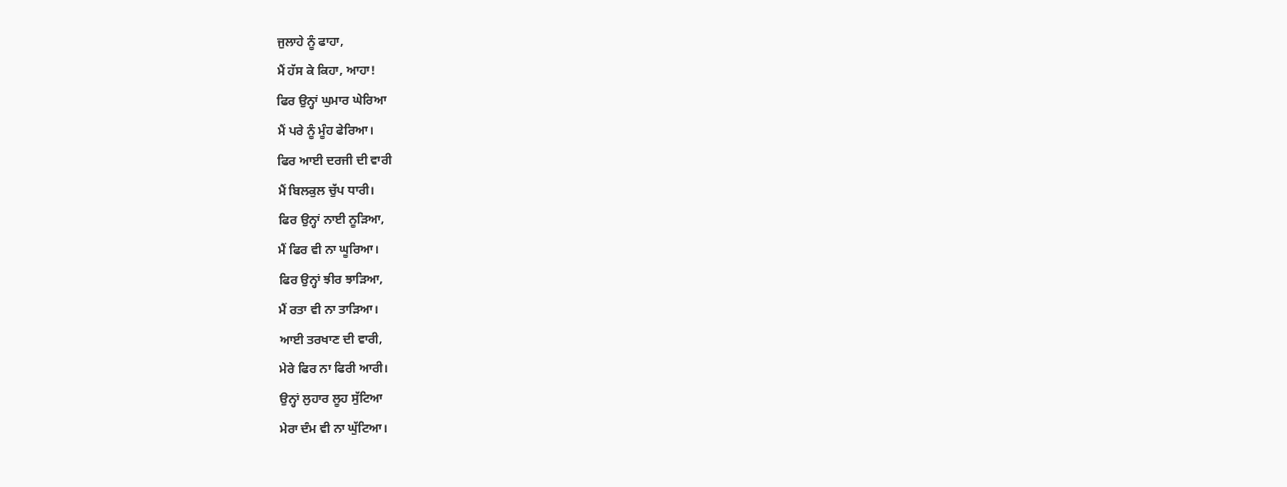ਜੁਲਾਹੇ ਨੂੰ ਫਾਹਾ,
ਮੈਂ ਹੱਸ ਕੇ ਕਿਹਾ, ਆਹਾ!
ਫਿਰ ਉਨ੍ਹਾਂ ਘੁਮਾਰ ਘੇਰਿਆ
ਮੈਂ ਪਰੇ ਨੂੰ ਮੂੰਹ ਫੇਰਿਆ।
ਫਿਰ ਆਈ ਦਰਜੀ ਦੀ ਵਾਰੀ
ਮੈਂ ਬਿਲਕੁਲ ਚੁੱਪ ਧਾਰੀ।
ਫਿਰ ਉਨ੍ਹਾਂ ਨਾਈ ਨੂੜਿਆ,
ਮੈਂ ਫਿਰ ਵੀ ਨਾ ਘੂਰਿਆ।
ਫਿਰ ਉਨ੍ਹਾਂ ਝੀਰ ਝਾੜਿਆ,
ਮੈਂ ਰਤਾ ਵੀ ਨਾ ਤਾੜਿਆ।
ਆਈ ਤਰਖਾਣ ਦੀ ਵਾਰੀ,
ਮੇਰੇ ਫਿਰ ਨਾ ਫਿਰੀ ਆਰੀ।
ਉਨ੍ਹਾਂ ਲੁਹਾਰ ਲੂਹ ਸੁੱਟਿਆ
ਮੇਰਾ ਦੰਮ ਵੀ ਨਾ ਘੁੱਟਿਆ।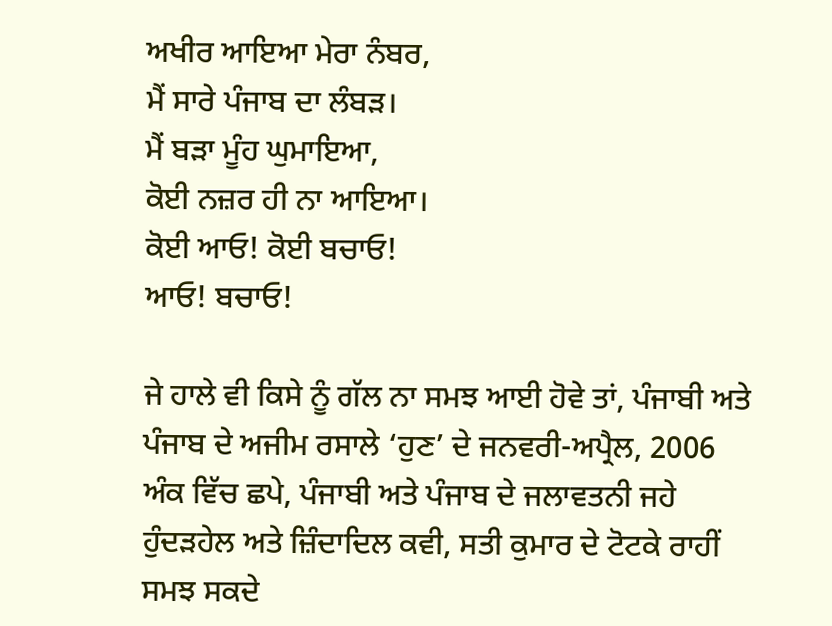ਅਖੀਰ ਆਇਆ ਮੇਰਾ ਨੰਬਰ,
ਮੈਂ ਸਾਰੇ ਪੰਜਾਬ ਦਾ ਲੰਬੜ।
ਮੈਂ ਬੜਾ ਮੂੰਹ ਘੁਮਾਇਆ,
ਕੋਈ ਨਜ਼ਰ ਹੀ ਨਾ ਆਇਆ।
ਕੋਈ ਆਓ! ਕੋਈ ਬਚਾਓ!
ਆਓ! ਬਚਾਓ!

ਜੇ ਹਾਲੇ ਵੀ ਕਿਸੇ ਨੂੰ ਗੱਲ ਨਾ ਸਮਝ ਆਈ ਹੋਵੇ ਤਾਂ, ਪੰਜਾਬੀ ਅਤੇ ਪੰਜਾਬ ਦੇ ਅਜੀਮ ਰਸਾਲੇ ‘ਹੁਣ’ ਦੇ ਜਨਵਰੀ-ਅਪ੍ਰੈਲ, 2006 ਅੰਕ ਵਿੱਚ ਛਪੇ, ਪੰਜਾਬੀ ਅਤੇ ਪੰਜਾਬ ਦੇ ਜਲਾਵਤਨੀ ਜਹੇ ਹੁੰਦੜਹੇਲ ਅਤੇ ਜ਼ਿੰਦਾਦਿਲ ਕਵੀ, ਸਤੀ ਕੁਮਾਰ ਦੇ ਟੋਟਕੇ ਰਾਹੀਂ ਸਮਝ ਸਕਦੇ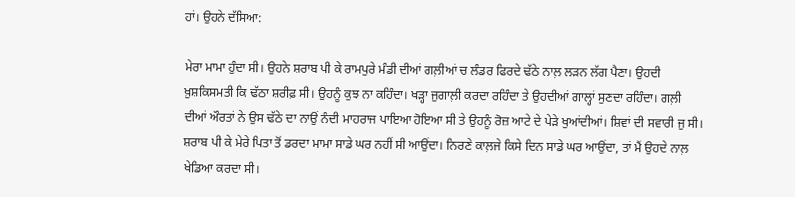ਹਾਂ। ਉਹਨੇ ਦੱਸਿਆ:

ਮੇਰਾ ਮਾਮਾ ਹੁੰਦਾ ਸੀ। ਉਹਨੇ ਸ਼ਰਾਬ ਪੀ ਕੇ ਰਾਮਪੁਰੇ ਮੰਡੀ ਦੀਆਂ ਗਲ਼ੀਆਂ ਚ ਲੰਡਰ ਫਿਰਦੇ ਢੱਠੇ ਨਾਲ਼ ਲੜਨ ਲੱਗ ਪੈਣਾ। ਉਹਦੀ ਖ਼ੁਸ਼ਕਿਸਮਤੀ ਕਿ ਢੱਠਾ ਸ਼ਰੀਫ਼ ਸੀ। ਉਹਨੂੰ ਕੁਝ ਨਾ ਕਹਿੰਦਾ। ਖੜ੍ਹਾ ਜੁਗਾਲ਼ੀ ਕਰਦਾ ਰਹਿੰਦਾ ਤੇ ਉਹਦੀਆਂ ਗਾਲ੍ਹਾਂ ਸੁਣਦਾ ਰਹਿੰਦਾ। ਗਲ਼ੀ ਦੀਆਂ ਔਰਤਾਂ ਨੇ ਉਸ ਢੱਠੇ ਦਾ ਨਾਉਂ ਨੰਦੀ ਮਾਹਰਾਜ ਪਾਇਆ ਹੋਇਆ ਸੀ ਤੇ ਉਹਨੂੰ ਰੋਜ਼ ਆਟੇ ਦੇ ਪੇੜੇ ਖੁਆਂਦੀਆਂ। ਸ਼ਿਵਾਂ ਦੀ ਸਵਾਰੀ ਜੁ ਸੀ। ਸ਼ਰਾਬ ਪੀ ਕੇ ਮੇਰੇ ਪਿਤਾ ਤੋਂ ਡਰਦਾ ਮਾਮਾ ਸਾਡੇ ਘਰ ਨਹੀਂ ਸੀ ਆਉਂਦਾ। ਨਿਰਣੇ ਕਾਲ਼ਜੇ ਕਿਸੇ ਦਿਨ ਸਾਡੇ ਘਰ ਆਉਂਦਾ, ਤਾਂ ਮੈਂ ਉਹਦੇ ਨਾਲ਼ ਖੇਡਿਆ ਕਰਦਾ ਸੀ।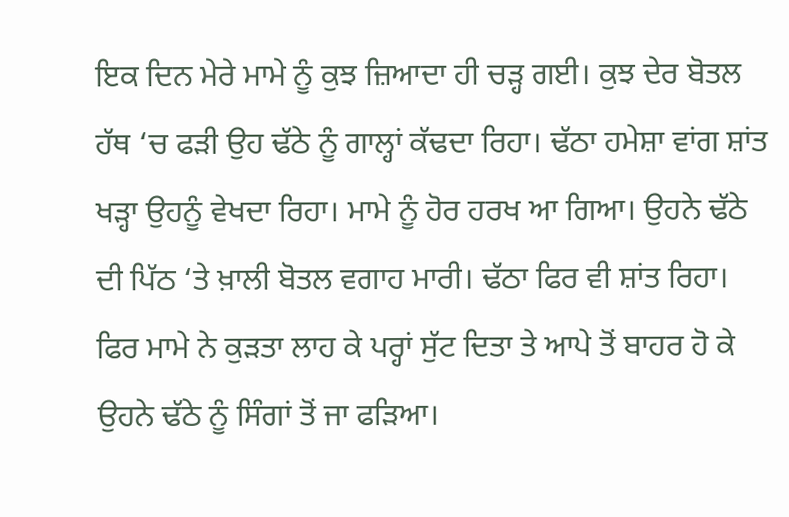ਇਕ ਦਿਨ ਮੇਰੇ ਮਾਮੇ ਨੂੰ ਕੁਝ ਜ਼ਿਆਦਾ ਹੀ ਚੜ੍ਹ ਗਈ। ਕੁਝ ਦੇਰ ਬੋਤਲ ਹੱਥ ‘ਚ ਫੜੀ ਉਹ ਢੱਠੇ ਨੂੰ ਗਾਲ੍ਹਾਂ ਕੱਢਦਾ ਰਿਹਾ। ਢੱਠਾ ਹਮੇਸ਼ਾ ਵਾਂਗ ਸ਼ਾਂਤ ਖੜ੍ਹਾ ਉਹਨੂੰ ਵੇਖਦਾ ਰਿਹਾ। ਮਾਮੇ ਨੂੰ ਹੋਰ ਹਰਖ ਆ ਗਿਆ। ਉਹਨੇ ਢੱਠੇ ਦੀ ਪਿੱਠ ‘ਤੇ ਖ਼ਾਲੀ ਬੋਤਲ ਵਗਾਹ ਮਾਰੀ। ਢੱਠਾ ਫਿਰ ਵੀ ਸ਼ਾਂਤ ਰਿਹਾ। ਫਿਰ ਮਾਮੇ ਨੇ ਕੁੜਤਾ ਲਾਹ ਕੇ ਪਰ੍ਹਾਂ ਸੁੱਟ ਦਿਤਾ ਤੇ ਆਪੇ ਤੋਂ ਬਾਹਰ ਹੋ ਕੇ ਉਹਨੇ ਢੱਠੇ ਨੂੰ ਸਿੰਗਾਂ ਤੋਂ ਜਾ ਫੜਿਆ।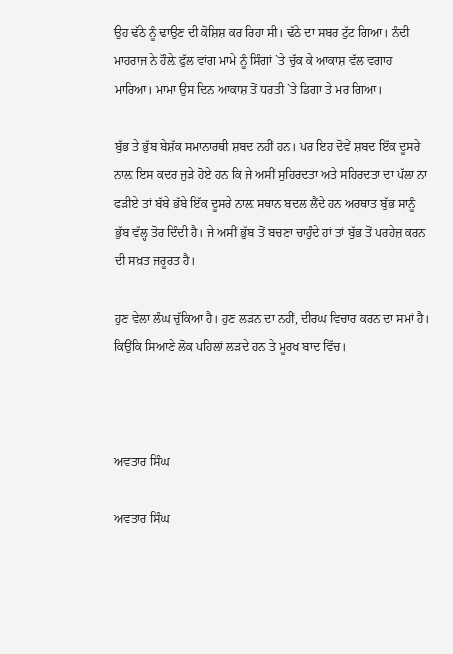ਉਹ ਢੱਠੇ ਨੂੰ ਢਾਉਣ ਦੀ ਕੋਸ਼ਿਸ਼ ਕਰ ਰਿਹਾ ਸੀ। ਢੱਠੇ ਦਾ ਸਬਰ ਟੁੱਟ ਗਿਆ। ਨੰਦੀ ਮਾਹਰਾਜ ਨੇ ਹੌਲ਼ੇ ਫੁੱਲ ਵਾਂਗ ਮਾਮੇ ਨੂੰ ਸਿੰਗਾਂ `ਤੇ ਚੁੱਕ ਕੇ ਆਕਾਸ਼ ਵੱਲ ਵਗਾਹ ਮਾਰਿਆ। ਮਾਮਾ ਉਸ ਦਿਨ ਆਕਾਸ਼ ਤੋਂ ਧਰਤੀ `ਤੇ ਡਿਗਾ ਤੇ ਮਰ ਗਿਆ।

ਬੁੱਭ ਤੇ ਭੁੱਬ ਬੇਸ਼ੱਕ ਸਮਾਨਾਰਥੀ ਸ਼ਬਦ ਨਹੀਂ ਹਨ। ਪਰ ਇਹ ਦੋਵੇਂ ਸ਼ਬਦ ਇੱਕ ਦੂਸਰੇ ਨਾਲ਼ ਇਸ ਕਦਰ ਜੁੜੇ ਹੋਏ ਹਨ ਕਿ ਜੇ ਅਸੀਂ ਸੁਹਿਰਦਤਾ ਅਤੇ ਸਹਿਰਦਤਾ ਦਾ ਪੱਲਾ ਨਾ ਫੜੀਏ ਤਾਂ ਬੱਬੇ ਭੱਬੇ ਇੱਕ ਦੂਸਰੇ ਨਾਲ਼ ਸਥਾਨ ਬਦਲ ਲੈਂਦੇ ਹਨ ਅਰਥਾਤ ਬੁੱਭ ਸਾਨੂੰ ਭੁੱਬ ਵੱਲ੍ਹ ਤੋਰ ਦਿੰਦੀ ਹੈ। ਜੇ ਅਸੀਂ ਭੁੱਬ ਤੋਂ ਬਚਣਾ ਚਾਹੁੰਦੇ ਹਾਂ ਤਾਂ ਬੁੱਭ ਤੋਂ ਪਰਹੇਜ਼ ਕਰਨ ਦੀ ਸਖ਼ਤ ਜਰੂਰਤ ਹੈ।

ਹੁਣ ਵੇਲਾ ਲੰਘ ਚੁੱਕਿਆ ਹੈ। ਹੁਣ ਲੜਨ ਦਾ ਨਹੀਂ, ਦੀਰਘ ਵਿਚਾਰ ਕਰਨ ਦਾ ਸਮਾਂ ਹੈ। ਕਿਉਂਕਿ ਸਿਆਣੇ ਲੋਕ ਪਹਿਲਾਂ ਲੜਦੇ ਹਨ ਤੇ ਮੂਰਖ ਬਾਦ ਵਿੱਚ।



ਅਵਤਾਰ ਸਿੰਘ

ਅਵਤਾਰ ਸਿੰਘ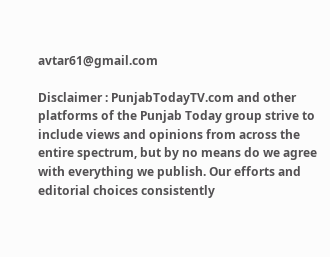avtar61@gmail.com

Disclaimer : PunjabTodayTV.com and other platforms of the Punjab Today group strive to include views and opinions from across the entire spectrum, but by no means do we agree with everything we publish. Our efforts and editorial choices consistently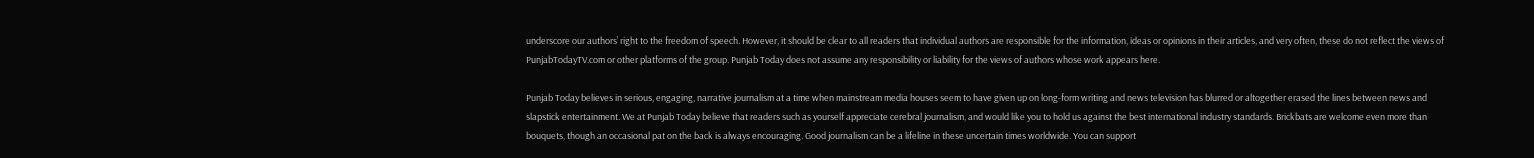underscore our authors’ right to the freedom of speech. However, it should be clear to all readers that individual authors are responsible for the information, ideas or opinions in their articles, and very often, these do not reflect the views of PunjabTodayTV.com or other platforms of the group. Punjab Today does not assume any responsibility or liability for the views of authors whose work appears here.

Punjab Today believes in serious, engaging, narrative journalism at a time when mainstream media houses seem to have given up on long-form writing and news television has blurred or altogether erased the lines between news and slapstick entertainment. We at Punjab Today believe that readers such as yourself appreciate cerebral journalism, and would like you to hold us against the best international industry standards. Brickbats are welcome even more than bouquets, though an occasional pat on the back is always encouraging. Good journalism can be a lifeline in these uncertain times worldwide. You can support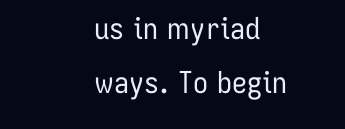us in myriad ways. To begin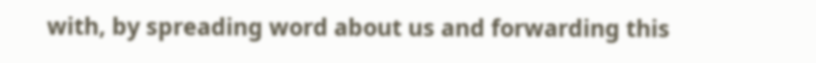with, by spreading word about us and forwarding this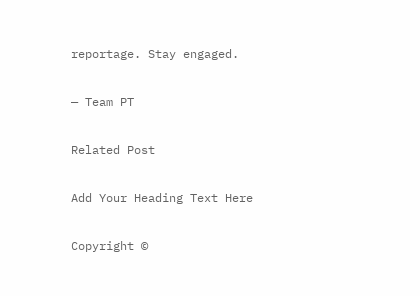reportage. Stay engaged.

— Team PT

Related Post

Add Your Heading Text Here

Copyright ©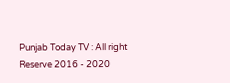Punjab Today TV : All right Reserve 2016 - 2020